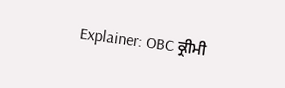Explainer: OBC ਕ੍ਰੀਮੀ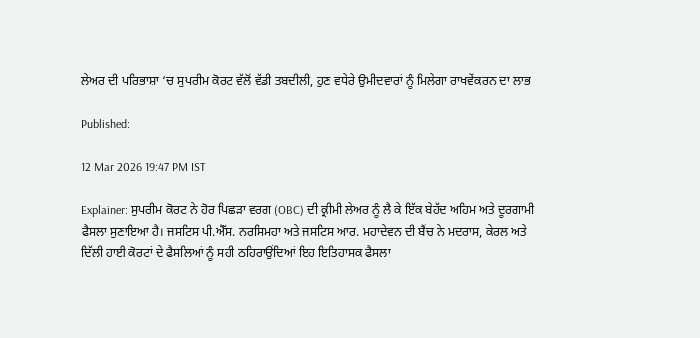ਲੇਅਰ ਦੀ ਪਰਿਭਾਸ਼ਾ ‘ਚ ਸੁਪਰੀਮ ਕੋਰਟ ਵੱਲੋਂ ਵੱਡੀ ਤਬਦੀਲੀ, ਹੁਣ ਵਧੇਰੇ ਉਮੀਦਵਾਰਾਂ ਨੂੰ ਮਿਲੇਗਾ ਰਾਖਵੇਂਕਰਨ ਦਾ ਲਾਭ

Published:

12 Mar 2026 19:47 PM IST

Explainer: ਸੁਪਰੀਮ ਕੋਰਟ ਨੇ ਹੋਰ ਪਿਛੜਾ ਵਰਗ (OBC) ਦੀ ਕ੍ਰੀਮੀ ਲੇਅਰ ਨੂੰ ਲੈ ਕੇ ਇੱਕ ਬੇਹੱਦ ਅਹਿਮ ਅਤੇ ਦੂਰਗਾਮੀ ਫੈਸਲਾ ਸੁਣਾਇਆ ਹੈ। ਜਸਟਿਸ ਪੀ.ਐੱਸ. ਨਰਸਿਮਹਾ ਅਤੇ ਜਸਟਿਸ ਆਰ. ਮਹਾਦੇਵਨ ਦੀ ਬੈਂਚ ਨੇ ਮਦਰਾਸ, ਕੇਰਲ ਅਤੇ ਦਿੱਲੀ ਹਾਈ ਕੋਰਟਾਂ ਦੇ ਫੈਸਲਿਆਂ ਨੂੰ ਸਹੀ ਠਹਿਰਾਉਂਦਿਆਂ ਇਹ ਇਤਿਹਾਸਕ ਫੈਸਲਾ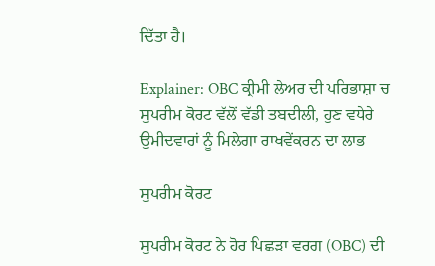ਦਿੱਤਾ ਹੈ।

Explainer: OBC ਕ੍ਰੀਮੀ ਲੇਅਰ ਦੀ ਪਰਿਭਾਸ਼ਾ ਚ ਸੁਪਰੀਮ ਕੋਰਟ ਵੱਲੋਂ ਵੱਡੀ ਤਬਦੀਲੀ, ਹੁਣ ਵਧੇਰੇ ਉਮੀਦਵਾਰਾਂ ਨੂੰ ਮਿਲੇਗਾ ਰਾਖਵੇਂਕਰਨ ਦਾ ਲਾਭ

ਸੁਪਰੀਮ ਕੋਰਟ

ਸੁਪਰੀਮ ਕੋਰਟ ਨੇ ਹੋਰ ਪਿਛੜਾ ਵਰਗ (OBC) ਦੀ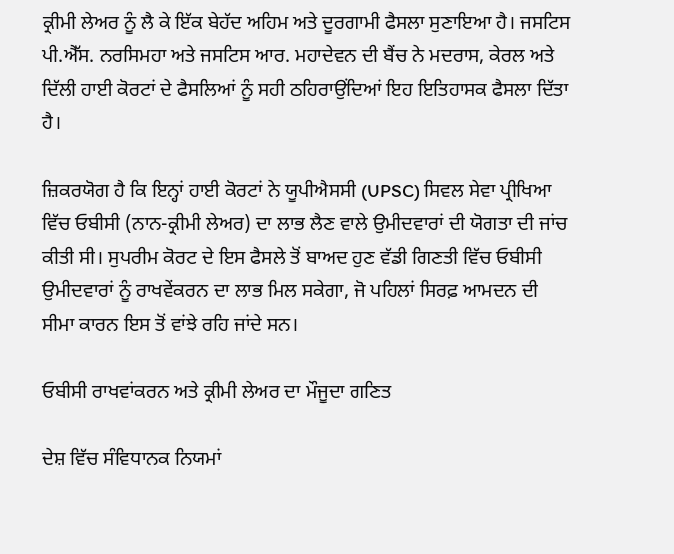ਕ੍ਰੀਮੀ ਲੇਅਰ ਨੂੰ ਲੈ ਕੇ ਇੱਕ ਬੇਹੱਦ ਅਹਿਮ ਅਤੇ ਦੂਰਗਾਮੀ ਫੈਸਲਾ ਸੁਣਾਇਆ ਹੈ। ਜਸਟਿਸ ਪੀ.ਐੱਸ. ਨਰਸਿਮਹਾ ਅਤੇ ਜਸਟਿਸ ਆਰ. ਮਹਾਦੇਵਨ ਦੀ ਬੈਂਚ ਨੇ ਮਦਰਾਸ, ਕੇਰਲ ਅਤੇ ਦਿੱਲੀ ਹਾਈ ਕੋਰਟਾਂ ਦੇ ਫੈਸਲਿਆਂ ਨੂੰ ਸਹੀ ਠਹਿਰਾਉਂਦਿਆਂ ਇਹ ਇਤਿਹਾਸਕ ਫੈਸਲਾ ਦਿੱਤਾ ਹੈ।

ਜ਼ਿਕਰਯੋਗ ਹੈ ਕਿ ਇਨ੍ਹਾਂ ਹਾਈ ਕੋਰਟਾਂ ਨੇ ਯੂਪੀਐਸਸੀ (UPSC) ਸਿਵਲ ਸੇਵਾ ਪ੍ਰੀਖਿਆ ਵਿੱਚ ਓਬੀਸੀ (ਨਾਨ-ਕ੍ਰੀਮੀ ਲੇਅਰ) ਦਾ ਲਾਭ ਲੈਣ ਵਾਲੇ ਉਮੀਦਵਾਰਾਂ ਦੀ ਯੋਗਤਾ ਦੀ ਜਾਂਚ ਕੀਤੀ ਸੀ। ਸੁਪਰੀਮ ਕੋਰਟ ਦੇ ਇਸ ਫੈਸਲੇ ਤੋਂ ਬਾਅਦ ਹੁਣ ਵੱਡੀ ਗਿਣਤੀ ਵਿੱਚ ਓਬੀਸੀ ਉਮੀਦਵਾਰਾਂ ਨੂੰ ਰਾਖਵੇਂਕਰਨ ਦਾ ਲਾਭ ਮਿਲ ਸਕੇਗਾ, ਜੋ ਪਹਿਲਾਂ ਸਿਰਫ਼ ਆਮਦਨ ਦੀ ਸੀਮਾ ਕਾਰਨ ਇਸ ਤੋਂ ਵਾਂਝੇ ਰਹਿ ਜਾਂਦੇ ਸਨ।

ਓਬੀਸੀ ਰਾਖਵਾਂਕਰਨ ਅਤੇ ਕ੍ਰੀਮੀ ਲੇਅਰ ਦਾ ਮੌਜੂਦਾ ਗਣਿਤ

ਦੇਸ਼ ਵਿੱਚ ਸੰਵਿਧਾਨਕ ਨਿਯਮਾਂ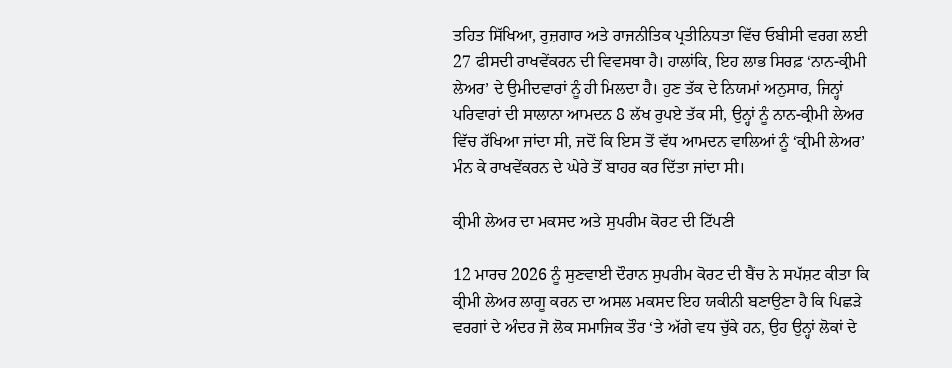ਤਹਿਤ ਸਿੱਖਿਆ, ਰੁਜ਼ਗਾਰ ਅਤੇ ਰਾਜਨੀਤਿਕ ਪ੍ਰਤੀਨਿਧਤਾ ਵਿੱਚ ਓਬੀਸੀ ਵਰਗ ਲਈ 27 ਫੀਸਦੀ ਰਾਖਵੇਂਕਰਨ ਦੀ ਵਿਵਸਥਾ ਹੈ। ਹਾਲਾਂਕਿ, ਇਹ ਲਾਭ ਸਿਰਫ਼ ‘ਨਾਨ-ਕ੍ਰੀਮੀ ਲੇਅਰ’ ਦੇ ਉਮੀਦਵਾਰਾਂ ਨੂੰ ਹੀ ਮਿਲਦਾ ਹੈ। ਹੁਣ ਤੱਕ ਦੇ ਨਿਯਮਾਂ ਅਨੁਸਾਰ, ਜਿਨ੍ਹਾਂ ਪਰਿਵਾਰਾਂ ਦੀ ਸਾਲਾਨਾ ਆਮਦਨ 8 ਲੱਖ ਰੁਪਏ ਤੱਕ ਸੀ, ਉਨ੍ਹਾਂ ਨੂੰ ਨਾਨ-ਕ੍ਰੀਮੀ ਲੇਅਰ ਵਿੱਚ ਰੱਖਿਆ ਜਾਂਦਾ ਸੀ, ਜਦੋਂ ਕਿ ਇਸ ਤੋਂ ਵੱਧ ਆਮਦਨ ਵਾਲਿਆਂ ਨੂੰ ‘ਕ੍ਰੀਮੀ ਲੇਅਰ’ ਮੰਨ ਕੇ ਰਾਖਵੇਂਕਰਨ ਦੇ ਘੇਰੇ ਤੋਂ ਬਾਹਰ ਕਰ ਦਿੱਤਾ ਜਾਂਦਾ ਸੀ।

ਕ੍ਰੀਮੀ ਲੇਅਰ ਦਾ ਮਕਸਦ ਅਤੇ ਸੁਪਰੀਮ ਕੋਰਟ ਦੀ ਟਿੱਪਣੀ

12 ਮਾਰਚ 2026 ਨੂੰ ਸੁਣਵਾਈ ਦੌਰਾਨ ਸੁਪਰੀਮ ਕੋਰਟ ਦੀ ਬੈਂਚ ਨੇ ਸਪੱਸ਼ਟ ਕੀਤਾ ਕਿ ਕ੍ਰੀਮੀ ਲੇਅਰ ਲਾਗੂ ਕਰਨ ਦਾ ਅਸਲ ਮਕਸਦ ਇਹ ਯਕੀਨੀ ਬਣਾਉਣਾ ਹੈ ਕਿ ਪਿਛੜੇ ਵਰਗਾਂ ਦੇ ਅੰਦਰ ਜੋ ਲੋਕ ਸਮਾਜਿਕ ਤੌਰ ‘ਤੇ ਅੱਗੇ ਵਧ ਚੁੱਕੇ ਹਨ, ਉਹ ਉਨ੍ਹਾਂ ਲੋਕਾਂ ਦੇ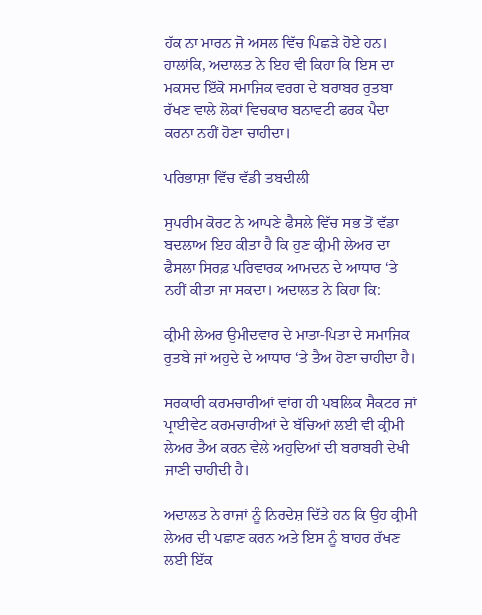ਹੱਕ ਨਾ ਮਾਰਨ ਜੋ ਅਸਲ ਵਿੱਚ ਪਿਛੜੇ ਹੋਏ ਹਨ। ਹਾਲਾਂਕਿ, ਅਦਾਲਤ ਨੇ ਇਹ ਵੀ ਕਿਹਾ ਕਿ ਇਸ ਦਾ ਮਕਸਦ ਇੱਕੋ ਸਮਾਜਿਕ ਵਰਗ ਦੇ ਬਰਾਬਰ ਰੁਤਬਾ ਰੱਖਣ ਵਾਲੇ ਲੋਕਾਂ ਵਿਚਕਾਰ ਬਨਾਵਟੀ ਫਰਕ ਪੈਦਾ ਕਰਨਾ ਨਹੀਂ ਹੋਣਾ ਚਾਹੀਦਾ।

ਪਰਿਭਾਸ਼ਾ ਵਿੱਚ ਵੱਡੀ ਤਬਦੀਲੀ

ਸੁਪਰੀਮ ਕੋਰਟ ਨੇ ਆਪਣੇ ਫੈਸਲੇ ਵਿੱਚ ਸਭ ਤੋਂ ਵੱਡਾ ਬਦਲਾਅ ਇਹ ਕੀਤਾ ਹੈ ਕਿ ਹੁਣ ਕ੍ਰੀਮੀ ਲੇਅਰ ਦਾ ਫੈਸਲਾ ਸਿਰਫ਼ ਪਰਿਵਾਰਕ ਆਮਦਨ ਦੇ ਆਧਾਰ ‘ਤੇ ਨਹੀਂ ਕੀਤਾ ਜਾ ਸਕਦਾ। ਅਦਾਲਤ ਨੇ ਕਿਹਾ ਕਿ:

ਕ੍ਰੀਮੀ ਲੇਅਰ ਉਮੀਦਵਾਰ ਦੇ ਮਾਤਾ-ਪਿਤਾ ਦੇ ਸਮਾਜਿਕ ਰੁਤਬੇ ਜਾਂ ਅਹੁਦੇ ਦੇ ਆਧਾਰ ‘ਤੇ ਤੈਅ ਹੋਣਾ ਚਾਹੀਦਾ ਹੈ।

ਸਰਕਾਰੀ ਕਰਮਚਾਰੀਆਂ ਵਾਂਗ ਹੀ ਪਬਲਿਕ ਸੈਕਟਰ ਜਾਂ ਪ੍ਰਾਈਵੇਟ ਕਰਮਚਾਰੀਆਂ ਦੇ ਬੱਚਿਆਂ ਲਈ ਵੀ ਕ੍ਰੀਮੀ ਲੇਅਰ ਤੈਅ ਕਰਨ ਵੇਲੇ ਅਹੁਦਿਆਂ ਦੀ ਬਰਾਬਰੀ ਦੇਖੀ ਜਾਣੀ ਚਾਹੀਦੀ ਹੈ।

ਅਦਾਲਤ ਨੇ ਰਾਜਾਂ ਨੂੰ ਨਿਰਦੇਸ਼ ਦਿੱਤੇ ਹਨ ਕਿ ਉਹ ਕ੍ਰੀਮੀ ਲੇਅਰ ਦੀ ਪਛਾਣ ਕਰਨ ਅਤੇ ਇਸ ਨੂੰ ਬਾਹਰ ਰੱਖਣ ਲਈ ਇੱਕ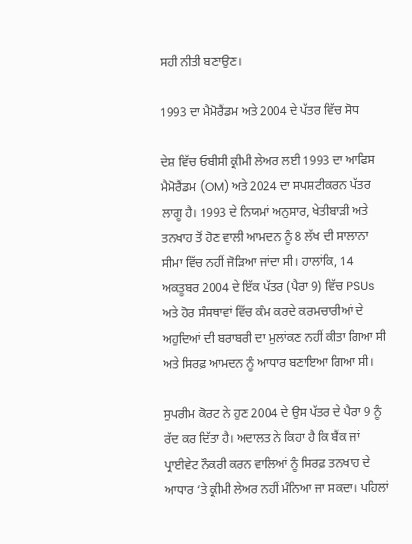ਸਹੀ ਨੀਤੀ ਬਣਾਉਣ।

1993 ਦਾ ਮੈਮੋਰੈਂਡਮ ਅਤੇ 2004 ਦੇ ਪੱਤਰ ਵਿੱਚ ਸੋਧ

ਦੇਸ਼ ਵਿੱਚ ਓਬੀਸੀ ਕ੍ਰੀਮੀ ਲੇਅਰ ਲਈ 1993 ਦਾ ਆਫਿਸ ਮੈਮੋਰੈਂਡਮ (OM) ਅਤੇ 2024 ਦਾ ਸਪਸ਼ਟੀਕਰਨ ਪੱਤਰ ਲਾਗੂ ਹੈ। 1993 ਦੇ ਨਿਯਮਾਂ ਅਨੁਸਾਰ, ਖੇਤੀਬਾੜੀ ਅਤੇ ਤਨਖਾਹ ਤੋਂ ਹੋਣ ਵਾਲੀ ਆਮਦਨ ਨੂੰ 8 ਲੱਖ ਦੀ ਸਾਲਾਨਾ ਸੀਮਾ ਵਿੱਚ ਨਹੀਂ ਜੋੜਿਆ ਜਾਂਦਾ ਸੀ। ਹਾਲਾਂਕਿ, 14 ਅਕਤੂਬਰ 2004 ਦੇ ਇੱਕ ਪੱਤਰ (ਪੈਰਾ 9) ਵਿੱਚ PSUs ਅਤੇ ਹੋਰ ਸੰਸਥਾਵਾਂ ਵਿੱਚ ਕੰਮ ਕਰਦੇ ਕਰਮਚਾਰੀਆਂ ਦੇ ਅਹੁਦਿਆਂ ਦੀ ਬਰਾਬਰੀ ਦਾ ਮੁਲਾਂਕਣ ਨਹੀਂ ਕੀਤਾ ਗਿਆ ਸੀ ਅਤੇ ਸਿਰਫ਼ ਆਮਦਨ ਨੂੰ ਆਧਾਰ ਬਣਾਇਆ ਗਿਆ ਸੀ।

ਸੁਪਰੀਮ ਕੋਰਟ ਨੇ ਹੁਣ 2004 ਦੇ ਉਸ ਪੱਤਰ ਦੇ ਪੈਰਾ 9 ਨੂੰ ਰੱਦ ਕਰ ਦਿੱਤਾ ਹੈ। ਅਦਾਲਤ ਨੇ ਕਿਹਾ ਹੈ ਕਿ ਬੈਂਕ ਜਾਂ ਪ੍ਰਾਈਵੇਟ ਨੌਕਰੀ ਕਰਨ ਵਾਲਿਆਂ ਨੂੰ ਸਿਰਫ਼ ਤਨਖਾਹ ਦੇ ਆਧਾਰ ‘ਤੇ ਕ੍ਰੀਮੀ ਲੇਅਰ ਨਹੀਂ ਮੰਨਿਆ ਜਾ ਸਕਦਾ। ਪਹਿਲਾਂ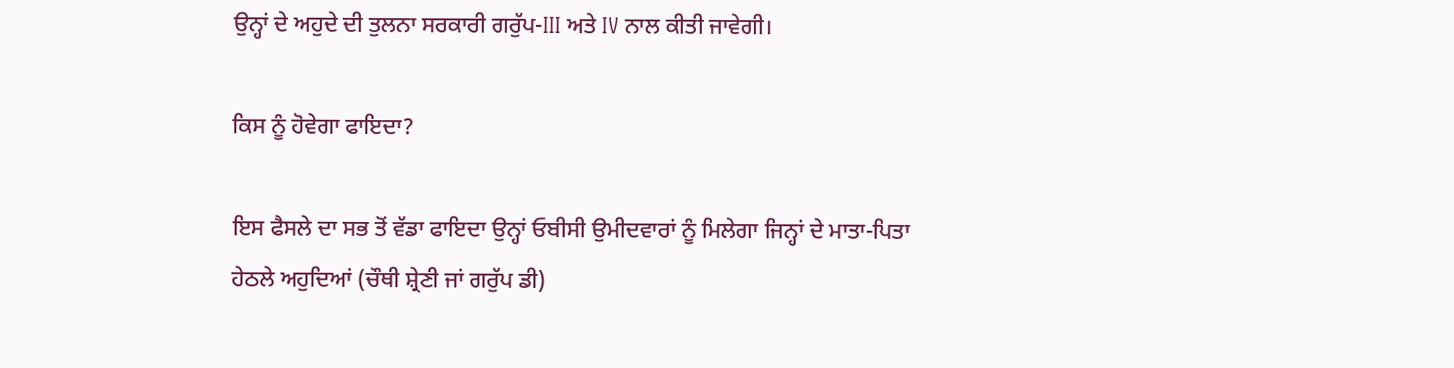ਉਨ੍ਹਾਂ ਦੇ ਅਹੁਦੇ ਦੀ ਤੁਲਨਾ ਸਰਕਾਰੀ ਗਰੁੱਪ-III ਅਤੇ IV ਨਾਲ ਕੀਤੀ ਜਾਵੇਗੀ।

ਕਿਸ ਨੂੰ ਹੋਵੇਗਾ ਫਾਇਦਾ?

ਇਸ ਫੈਸਲੇ ਦਾ ਸਭ ਤੋਂ ਵੱਡਾ ਫਾਇਦਾ ਉਨ੍ਹਾਂ ਓਬੀਸੀ ਉਮੀਦਵਾਰਾਂ ਨੂੰ ਮਿਲੇਗਾ ਜਿਨ੍ਹਾਂ ਦੇ ਮਾਤਾ-ਪਿਤਾ ਹੇਠਲੇ ਅਹੁਦਿਆਂ (ਚੌਥੀ ਸ਼੍ਰੇਣੀ ਜਾਂ ਗਰੁੱਪ ਡੀ)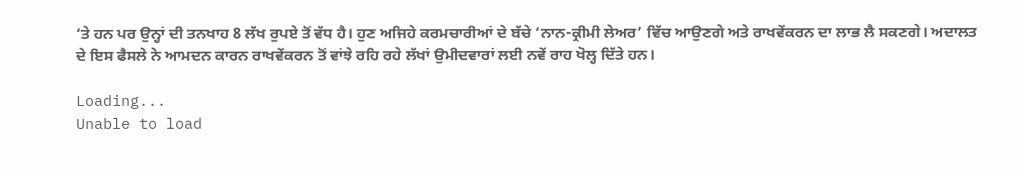‘ਤੇ ਹਨ ਪਰ ਉਨ੍ਹਾਂ ਦੀ ਤਨਖਾਹ 8 ਲੱਖ ਰੁਪਏ ਤੋਂ ਵੱਧ ਹੈ। ਹੁਣ ਅਜਿਹੇ ਕਰਮਚਾਰੀਆਂ ਦੇ ਬੱਚੇ ‘ਨਾਨ-ਕ੍ਰੀਮੀ ਲੇਅਰ’ ਵਿੱਚ ਆਉਣਗੇ ਅਤੇ ਰਾਖਵੇਂਕਰਨ ਦਾ ਲਾਭ ਲੈ ਸਕਣਗੇ। ਅਦਾਲਤ ਦੇ ਇਸ ਫੈਸਲੇ ਨੇ ਆਮਦਨ ਕਾਰਨ ਰਾਖਵੇਂਕਰਨ ਤੋਂ ਵਾਂਝੇ ਰਹਿ ਰਹੇ ਲੱਖਾਂ ਉਮੀਦਵਾਰਾਂ ਲਈ ਨਵੇਂ ਰਾਹ ਖੋਲ੍ਹ ਦਿੱਤੇ ਹਨ।

Loading...
Unable to load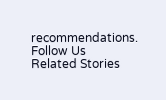recommendations.
Follow Us
Related Stories